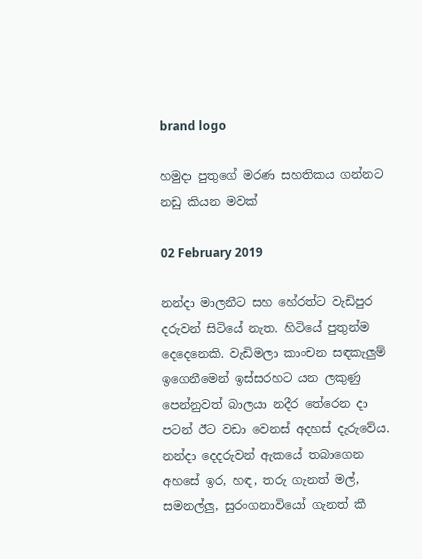brand logo

හමුදා පුතුගේ මරණ සහතිකය ගන්නට නඩු කියන මවක්

02 February 2019

නන්දා මාලනීට සහ හේරත්ට වැඩිපුර දරුවන් සිටියේ නැත. හිටියේ පුතුන්ම දෙදෙනෙකි. වැඩිමලා කාංචන සඳකැලුම් ඉගෙනීමෙන් ඉස්සරහට යන ලකුණු පෙන්නුවත් බාලයා නදීර තේරෙන දා පටන් ඊට වඩා වෙනස් අදහස් දැරුවේය. නන්දා දෙදරුවන් ඇකයේ තබාගෙන අහසේ ඉර, හඳ, තරු ගැනත් මල්, සමනල්ලු, සුරංගනාවියෝ ගැනත් කී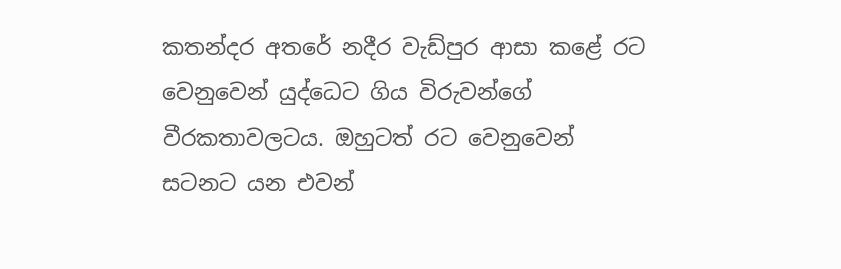කතන්දර අතරේ නදීර වැඩ්පුර ආසා කළේ රට වෙනුවෙන් යුද්ධෙට ගිය විරුවන්ගේ වීරකතාවලටය. ඔහුටත් රට වෙනුවෙන් සටනට යන එවන්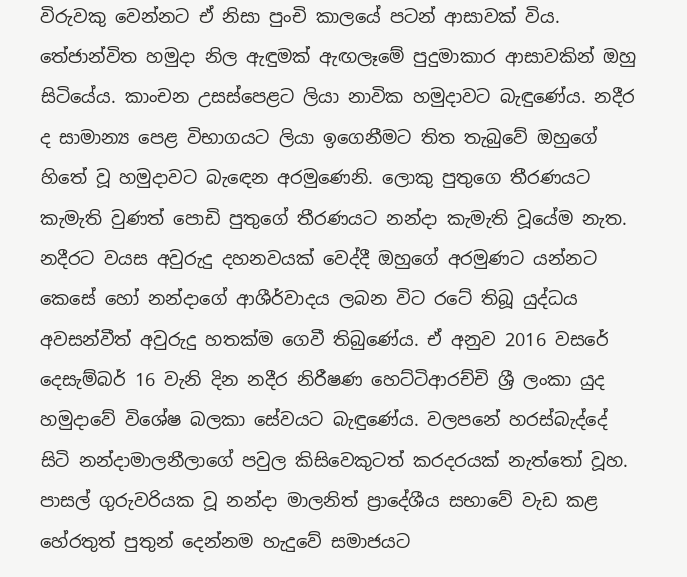විරුවකු වෙන්නට ඒ නිසා පුංචි කාලයේ පටන් ආසාවක් විය. තේජාන්විත හමුදා නිල ඇඳුමක් ඇඟලෑමේ පුදුමාකාර ආසාවකින් ඔහු සිටියේය. කාංචන උසස්පෙළට ලියා නාවික හමුදාවට බැඳුණේය. නදීර ද සාමාන්‍ය පෙළ විභාගයට ලියා ඉගෙනීමට තිත තැබුවේ ඔහුගේ හිතේ වූ හමුදාවට බැඳෙන අරමුණෙනි. ලොකු පුතුගෙ තීරණයට කැමැති වුණත් පොඩි පුතුගේ තීරණයට නන්දා කැමැති වූයේම නැත. නදීරට වයස අවුරුදු දහනවයක් වෙද්දී ඔහුගේ අරමුණට යන්නට කෙසේ හෝ නන්දාගේ ආශීර්වාදය ලබන විට රටේ තිබූ යුද්ධය අවසන්වීත් අවුරුදු හතක්ම ගෙවී තිබුණේය. ඒ අනුව 2016 වසරේ දෙසැම්බර් 16 වැනි දින නදීර නිරීෂණ හෙට්ටිආරච්චි ශ්‍රී ලංකා යුද හමුදාවේ විශේෂ බලකා සේවයට බැඳුණේය. වලපනේ හරස්බැද්දේ සිටි නන්දාමාලනීලාගේ පවුල කිසිවෙකුටත් කරදරයක් නැත්තෝ වූහ. පාසල් ගුරුවරියක වූ නන්දා මාලනිත් ප්‍රාදේශීය සභාවේ වැඩ කළ හේරතුත් පුතුන් දෙන්නම හැදුවේ සමාජයට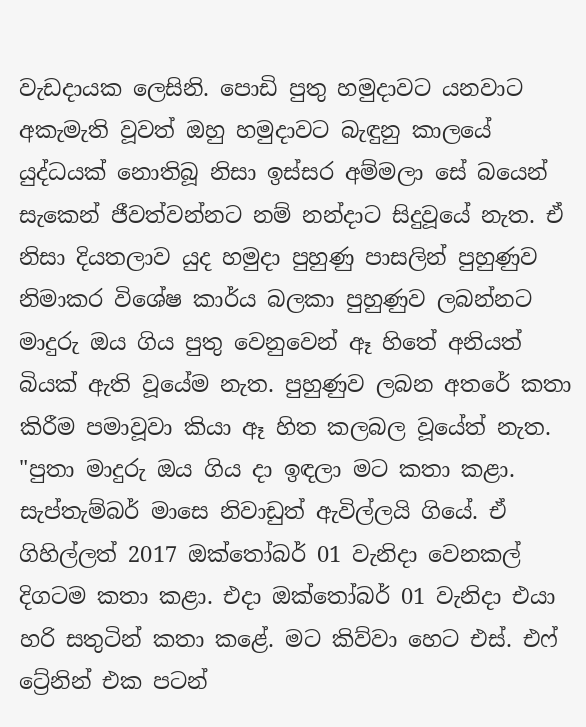වැඩදායක ලෙසිනි. පොඩි පුතු හමුදාවට යනවාට අකැමැති වූවත් ඔහු හමුදාවට බැඳුනු කාලයේ යුද්ධයක් නොතිබූ නිසා ඉස්සර අම්මලා සේ බයෙන් සැකෙන් ජීවත්වන්නට නම් නන්දාට සිදුවූයේ නැත. ඒ නිසා දියතලාව යුද හමුදා පුහුණු පාසලින් පුහුණුව නිමාකර විශේෂ කාර්ය බලකා පුහුණුව ලබන්නට මාදුරු ඔය ගිය පුතු වෙනුවෙන් ඈ හිතේ අනියත් බියක් ඇති වූයේම නැත. පුහුණුව ලබන අතරේ කතා කිරීම පමාවූවා කියා ඈ හිත කලබල වූයේත් නැත. "පුතා මාදුරු ඔය ගිය දා ඉඳලා මට කතා කළා. සැප්තැම්බර් මාසෙ නිවාඩුත් ඇවිල්ලයි ගියේ. ඒ ගිහිල්ලත් 2017 ඔක්තෝබර් 01 වැනිදා වෙනකල් දිගටම කතා කළා. එදා ඔක්තෝබර් 01 වැනිදා එයා හරි සතුටින් කතා කළේ. මට කිව්වා හෙට එස්. එෆ් ට්‍රේනින් එක පටන්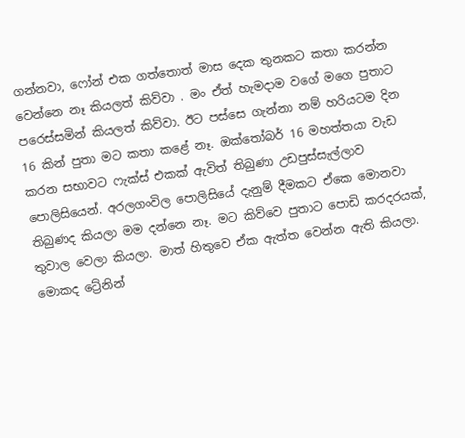ගන්නවා, ෆෝන් එක ගත්තොත් මාස දෙක තුනකට කතා කරන්න වෙන්නෙ නෑ කියලත් කිව්වා . මං ඒත් හැමදාම වගේ මගෙ පුතාට පරෙස්සමින් කියලත් කිව්වා. ඊට පස්සෙ ගැන්නා නම් හරියටම දින 16 කින් පුතා මට කතා කළේ නෑ. ඔක්තෝබර් 16 මහත්තයා වැඩ කරන සභාවට ෆැක්ස් එකක් ඇවිත් තිබුණා උඩපුස්සැල්ලාව පොලිසියෙන්. අරලගංවිල පොලිසියේ දැනුම් දීමකට ඒකෙ මොනවා තිබුණද කියලා මම දන්නෙ නෑ. මට කිව්වෙ පුතාට පොඩි කරදරයක්, තුවාල වෙලා කියලා. මාත් හිතුවෙ ඒක ඇත්ත වෙන්න ඇති කියලා. මොකද ට්‍රේනින්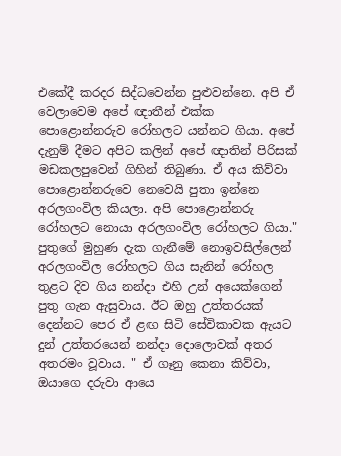එකේදී කරදර සිද්ධවෙන්න පුළුවන්නෙ. අපි ඒ වෙලාවෙම අපේ ඥාතීන් එක්ක පොළොන්නරුව රෝහලට යන්නට ගියා. අපේ දැනුම් දීමට අපිට කලින් අපේ ඥාතින් පිරිසක් මඩකලපුවෙන් ගිහින් තිබුණා. ඒ අය කිව්වා පොළොන්නරුවෙ නෙවෙයි පුතා ඉන්නෙ අරලගංවිල කියලා. අපි පොළොන්නරු රෝහලට නොයා අරලගංවිල රෝහලට ගියා." පුතුගේ මුහුණ දැක ගැනීමේ නොඉවසිල්ලෙන් අරලගංවිල රෝහලට ගිය සැනින් රෝහල තුළට දිව ගිය නන්දා එහි උන් අයෙක්ගෙන් පුතු ගැන ඇසුවාය. ඊට ඔහු උත්තරයක් දෙන්නට පෙර ඒ ළඟ සිටි සේවිකාවක ඇයට දුන් උත්තරයෙන් නන්දා දොලොවක් අතර අතරමං වූවාය. " ඒ ගෑනු කෙනා කිව්වා, ඔයාගෙ දරුවා ආයෙ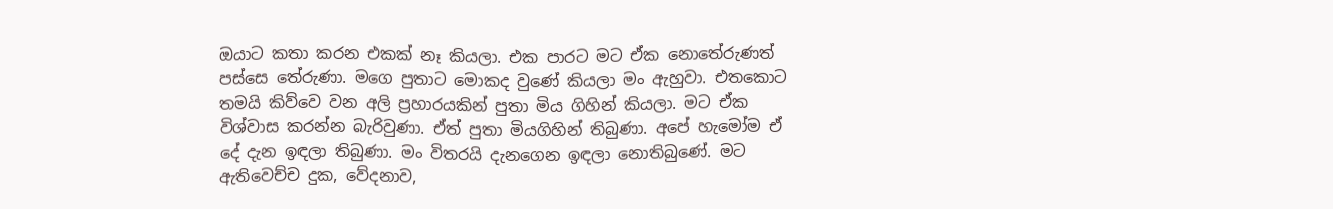ඔයාට කතා කරන එකක් නෑ කියලා. එක පාරට මට ඒක නොතේරුණත් පස්සෙ තේරුණා. මගෙ පුතාට මොකද වුණේ කියලා මං ඇහුවා. එතකොට තමයි කිව්වෙ වන අලි ප්‍රහාරයකින් පුතා මිය ගිහින් කියලා. මට ඒක විශ්වාස කරන්න බැරිවුණා. ඒත් පුතා මියගිහින් තිබුණා. අපේ හැමෝම ඒ දේ දැන ඉඳලා තිබුණා. මං විතරයි දැනගෙන ඉඳලා නොතිබුණේ. මට ඇතිවෙච්ච දුක, වේදනාව,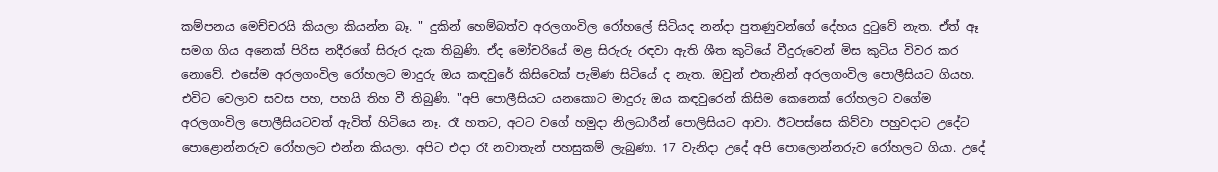කම්පනය මෙච්චරයි කියලා කියන්න බෑ. " දුකින් හෙම්බත්ව අරලගංවිල රෝහලේ සිටියද නන්දා පුතණුවන්ගේ දේහය දුටුවේ නැත. ඒත් ඈ සමග ගිය අනෙක් පිරිස නදීරගේ සිරුර දැක තිබුණි. ඒද මෝචරියේ මළ සිරුරු රඳවා ඇති ශීත කුටියේ වීදුරුවෙන් මිස කුටිය විවර කර නොවේ. එසේම අරලගංවිල රෝහලට මාදුරු ඔය කඳවුරේ කිසිවෙක් පැමිණ සිටියේ ද නැත. ඔවුන් එතැනින් අරලගංවිල පොලීසියට ගියහ. එවිට වෙලාව සවස පහ, පහයි තිහ වී තිබුණි. "අපි පොලීසියට යනකොට මාදුරු ඔය කඳවුරෙන් කිසිම කෙනෙක් රෝහලට වගේම අරලගංවිල පොලීසියටවත් ඇවිත් හිටියෙ නෑ. රෑ හතට, අටට වගේ හමුදා නිලධාරීන් පොලිසියට ආවා. ඊටපස්සෙ කිව්වා පහුවදාට උදේට පොළොන්නරුව රෝහලට එන්න කියලා. අපිට එදා රෑ නවාතැන් පහසුකම් ලැබුණා. 17 වැනිදා උදේ අපි පොලොන්නරුව රෝහලට ගියා. උදේ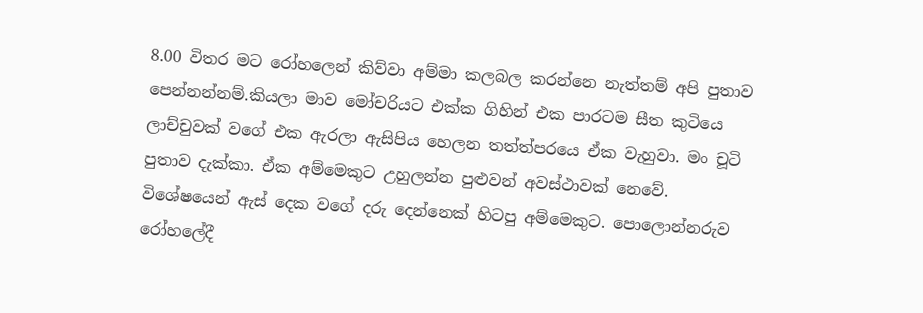8.00 විතර මට රෝහලෙන් කිව්වා අම්මා කලබල කරන්නෙ නැත්තම් අපි පුතාව පෙන්නන්නම්.කියලා මාව මෝචරියට එක්ක ගිහින් එක පාරටම සීත කුටියෙ ලාච්චුවක් වගේ එක ඇරලා ඇසිපිය හෙලන තත්ත්පරයෙ ඒක වැහුවා. මං චූටි පුතාව දැක්කා. ඒක අම්මෙකුට උහුලන්න පුළුවන් අවස්ථාවක් නෙවේ. විශේෂයෙන් ඇස් දෙක වගේ දරු දෙන්නෙක් හිටපු අම්මෙකුට. පොලොන්නරුව රෝහලේදී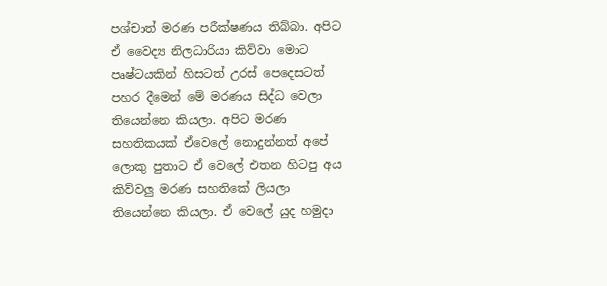පශ්චාත් මරණ පරීක්ෂණය තිබ්බා. අපිට ඒ වෛද්‍ය නිලධාරියා කිව්වා මොට පෘෂ්ටයකින් හිසටත් උරස් පෙදෙසටත් පහර දීමෙන් මේ මරණය සිද්ධ වෙලා තියෙන්නෙ කියලා. අපිට මරණ සහතිකයක් ඒවෙලේ නොදුන්නත් අපේ ලොකු පුතාට ඒ වෙලේ එතන හිටපු අය කිව්වලු මරණ සහතිකේ ලියලා තියෙන්නෙ කියලා. ඒ වෙලේ යුද හමුදා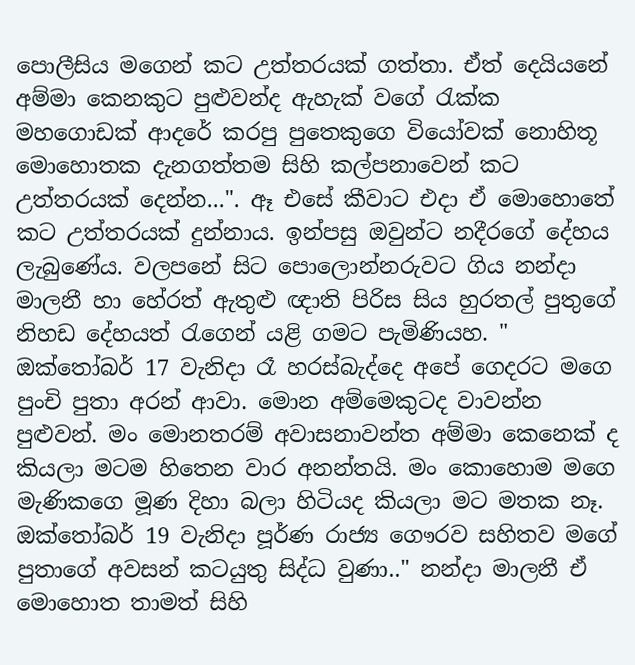පොලීසිය මගෙන් කට උත්තරයක් ගත්තා. ඒත් දෙයියනේ අම්මා කෙනකුට පුළුවන්ද ඇහැක් වගේ රැක්ක මහගොඩක් ආදරේ කරපු පුතෙකුගෙ වියෝවක් නොහිතූ මොහොතක දැනගත්තම සිහි කල්පනාවෙන් කට උත්තරයක් දෙන්න...". ඈ එසේ කීවාට එදා ඒ මොහොතේ කට උත්තරයක් දුන්නාය. ඉන්පසු ඔවුන්ට නදීරගේ දේහය ලැබුණේය. වලපනේ සිට පොලොන්නරුවට ගිය නන්දා මාලනී හා හේරත් ඇතුළු ඥාති පිරිස සිය හුරතල් පුතුගේ නිහඩ දේහයත් රැගෙන් යළි ගමට පැමිණියහ. " ඔක්තෝබර් 17 වැනිදා රෑ හරස්බැද්දෙ අපේ ගෙදරට මගෙ පුංචි පුතා අරන් ආවා. මොන අම්මෙකුටද වාවන්න පුළුවන්. මං මොනතරම් අවාසනාවන්ත අම්මා කෙනෙක් ද කියලා මටම හිතෙන වාර අනන්තයි. මං කොහොම මගෙ මැණිකගෙ මූණ දිහා බලා හිටියද කියලා මට මතක නෑ. ඔක්තෝබර් 19 වැනිදා පූර්ණ රාජ්‍ය ගෞරව සහිතව මගේ පුතාගේ අවසන් කටයුතු සිද්ධ වුණා.." නන්දා මාලනී ඒ මොහොත තාමත් සිහි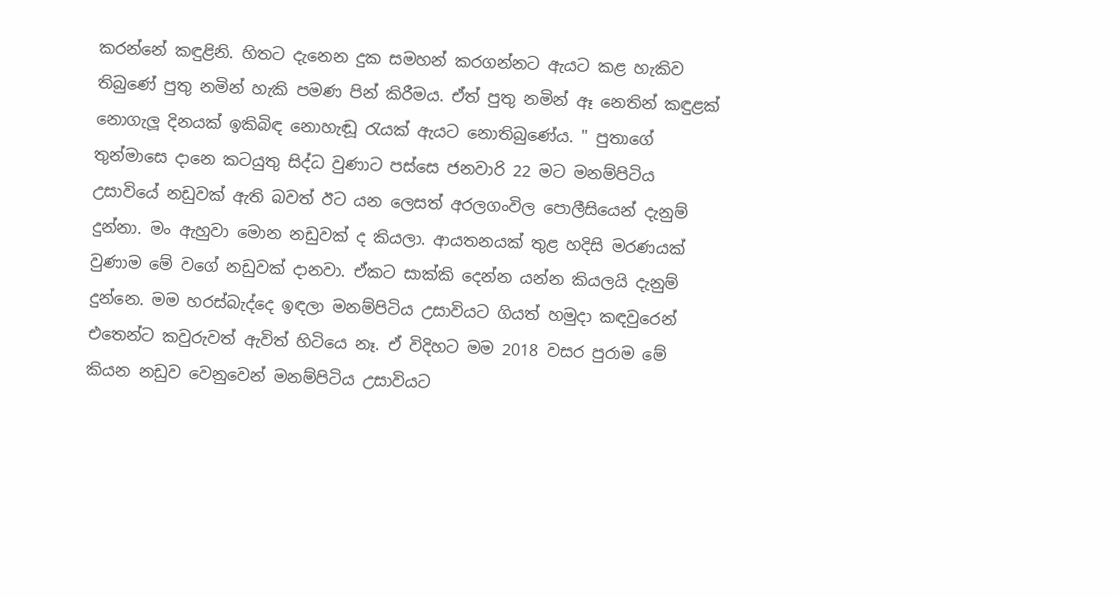කරන්නේ කඳුළිනි. හිතට දැනෙන දුක සමහන් කරගන්නට ඇයට කළ හැකිව තිබුණේ පුතු නමින් හැකි පමණ පින් කිරීමය. ඒත් පුතු නමින් ඈ නෙතින් කඳුළක් නොගැලූ දිනයක් ඉකිබිඳ නොහැඬූ රැයක් ඇයට නොතිබුණේය. " පුතාගේ තුන්මාසෙ දානෙ කටයුතු සිද්ධ වුණාට පස්සෙ ජනවාරි 22 මට මනම්පිටිය උසාවියේ නඩුවක් ඇති බවත් ඊට යන ලෙසත් අරලගංවිල පොලීසියෙන් දැනුම් දුන්නා. මං ඇහුවා මොන නඩුවක් ද කියලා. ආයතනයක් තුළ හදිසි මරණයක් වුණාම මේ වගේ නඩුවක් දානවා. ඒකට සාක්කි දෙන්න යන්න කියලයි දැනුම් දුන්නෙ. මම හරස්බැද්දෙ ඉඳලා මනම්පිටිය උසාවියට ගියත් හමුදා කඳවුරෙන් එතෙන්ට කවුරුවත් ඇවිත් හිටියෙ නෑ. ඒ විදිහට මම 2018 වසර පුරාම මේ කියන නඩුව වෙනුවෙන් මනම්පිටිය උසාවියට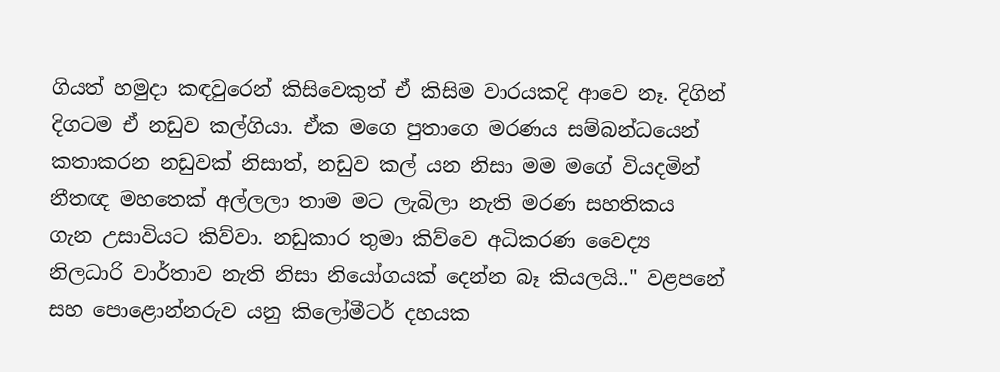ගියත් හමුදා කඳවුරෙන් කිසිවෙකුත් ඒ කිසිම වාරයකදි ආවෙ නෑ. දිගින් දිගටම ඒ නඩුව කල්ගියා. ඒක මගෙ පුතාගෙ මරණය සම්බන්ධයෙන් කතාකරන නඩුවක් නිසාත්, නඩුව කල් යන නිසා මම මගේ වියදමින් නීතඥ මහතෙක් අල්ලලා තාම මට ලැබිලා නැති මරණ සහතිකය ගැන උසාවියට කිව්වා. නඩුකාර තුමා කිව්වෙ අධිකරණ වෛද්‍ය නිලධාරි වාර්තාව නැති නිසා නියෝගයක් දෙන්න බෑ කියලයි.." වළපනේ සහ පොළොන්නරුව යනු කිලෝමීටර් දහයක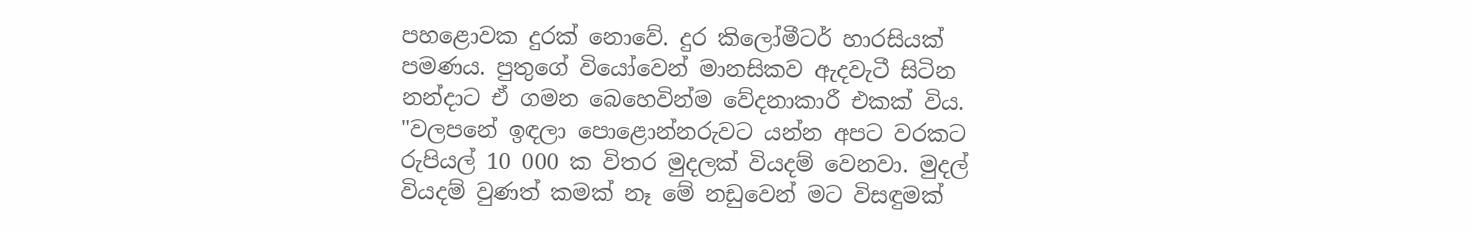පහළොවක දුරක් නොවේ. දුර කිලෝමීටර් හාරසියක් පමණය. පුතුගේ වියෝවෙන් මානසිකව ඇදවැටී සිටින නන්දාට ඒ ගමන බෙහෙවින්ම වේදනාකාරී එකක් විය. "වලපනේ ඉඳලා පොළොන්නරුවට යන්න අපට වරකට රුපියල් 10 000 ක විතර මුදලක් වියදම් වෙනවා. මුදල් වියදම් වුණත් කමක් නෑ මේ නඩුවෙන් මට විසඳුමක්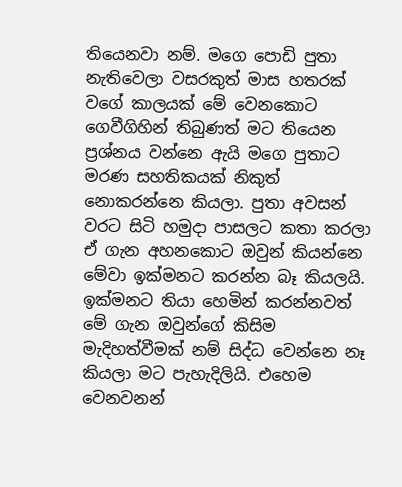තියෙනවා නම්. මගෙ පොඩි පුතා නැතිවෙලා වසරකුත් මාස හතරක් වගේ කාලයක් මේ වෙනකොට ගෙවීගිහින් තිබුණත් මට තියෙන ප්‍රශ්නය වන්නෙ ඇයි මගෙ පුතාට මරණ සහතිකයක් නිකුත් නොකරන්නෙ කියලා. පුතා අවසන් වරට සිටි හමුදා පාසලට කතා කරලා ඒ ගැන අහනකොට ඔවුන් කියන්නෙ මේවා ඉක්මනට කරන්න බෑ කියලයි. ඉක්මනට තියා හෙමින් කරන්නවත් මේ ගැන ඔවුන්ගේ කිසිම මැදිහත්වීමක් නම් සිද්ධ වෙන්නෙ නෑ කියලා මට පැහැදිලියි. එහෙම වෙනවනන්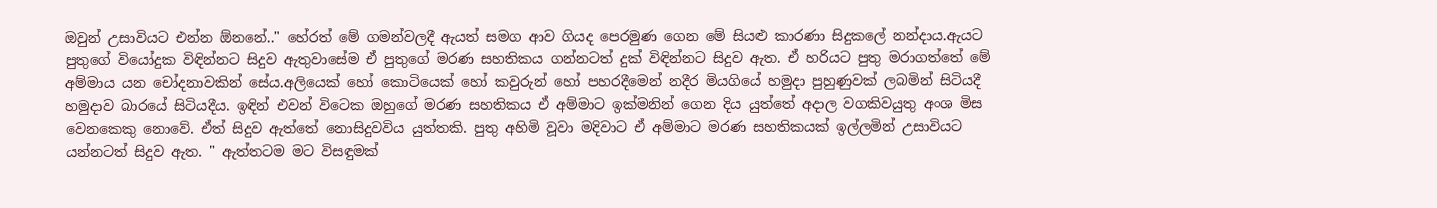ඔවුන් උසාවියට එන්න ඕනනේ.." හේරත් මේ ගමන්වලදී ඇයත් සමග ආව ගියද පෙරමුණ ගෙන මේ සියළු කාරණා සිදුකලේ නන්දාය.ඇයට පුතුගේ වියෝදුක විඳින්නට සිදුව ඇතුවාසේම ඒ පුතුගේ මරණ සහතිකය ගන්නටත් දුක් විඳින්නට සිදුව ඇත. ඒ හරියට පුතු මරාගත්තේ මේ අම්මාය යන චෝදනාවකින් සේය.අලියෙක් හෝ කොටියෙක් හෝ කවුරුන් හෝ පහරදීමෙන් නදීර මියගියේ හමුදා පුහුණුවක් ලබමින් සිටියදී හමුදාව බාරයේ සිටියදීය. ඉඳින් එවන් විටෙක ඔහුගේ මරණ සහතිකය ඒ අම්මාට ඉක්මනින් ගෙන දිය යුත්තේ අදාල වගකිවයුතු අංශ මිස වෙනකෙකු නොවේ. ඒත් සිදුව ඇත්තේ නොසිදුවවිය යුත්තකි. පුතු අහිමි වූවා මදිවාට ඒ අම්මාට මරණ සහතිකයක් ඉල්ලමින් උසාවියට යන්නටත් සිදුව ඇත. " ඇත්තටම මට විසඳුමක්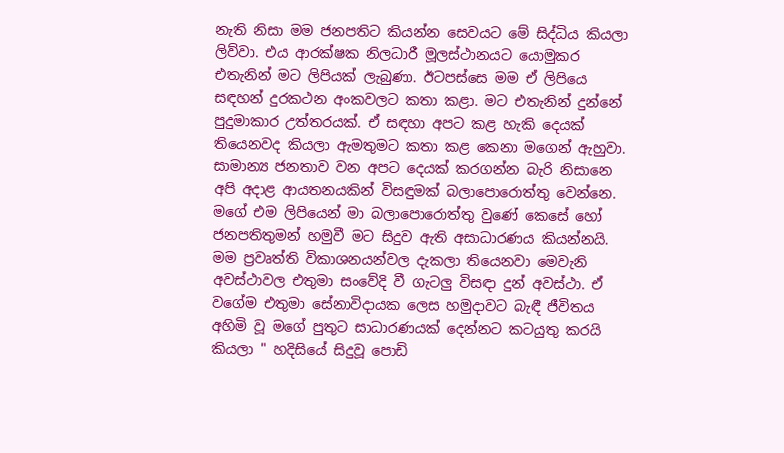නැති නිසා මම ජනපතිට කියන්න සෙවයට මේ සිද්ධිය කියලා ලිව්වා. එය ආරක්ෂක නිලධාරී මූලස්ථානයට යොමුකර එතැනින් මට ලිපියක් ලැබුණා. ඊටපස්සෙ මම ඒ ලිපියෙ සඳහන් දුරකථන අංකවලට කතා කළා. මට එතැනින් දුන්නේ පුදුමාකාර උත්තරයක්. ඒ සඳහා අපට කළ හැකි දෙයක් තියෙනවද කියලා ඇමතුමට කතා කළ කෙනා මගෙන් ඇහුවා. සාමාන්‍ය ජනතාව වන අපට දෙයක් කරගන්න බැරි නිසානෙ අපි අදාළ ආයතනයකින් විසඳුමක් බලාපොරොත්තු වෙන්නෙ. මගේ එම ලිපියෙන් මා බලාපොරොත්තු වුණේ කෙසේ හෝ ජනපතිතුමන් හමුවී මට සිදුව ඇති අසාධාරණය කියන්නයි. මම ප්‍රවෘත්ති විකාශනයන්වල දැකලා තියෙනවා මෙවැනි අවස්ථාවල එතුමා සංවේදි වී ගැටලු විසඳා දුන් අවස්ථා. ඒ වගේම එතුමා සේනාවිදායක ලෙස හමුදාවට බැඳී ජීවිතය අහිමි වූ මගේ පුතුට සාධාරණයක් දෙන්නට කටයුතු කරයි කියලා " හදිසියේ සිදුවූ පොඩි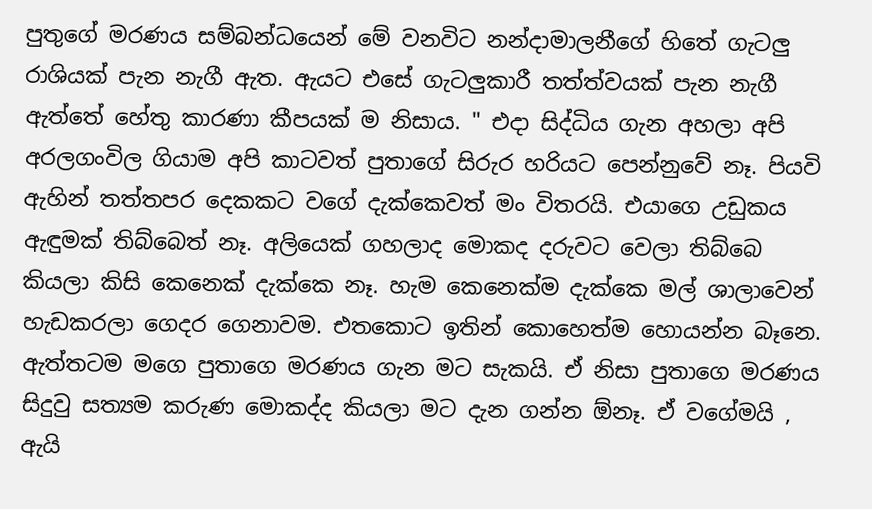පුතුගේ මරණය සම්බන්ධයෙන් මේ වනවිට නන්දාමාලනීගේ හිතේ ගැටලු රාශියක් පැන නැගී ඇත. ඇයට එසේ ගැටලුකාරී තත්ත්වයක් පැන නැගී ඇත්තේ හේතු කාරණා කීපයක් ම නිසාය. " එදා සිද්ධිය ගැන අහලා අපි අරලගංවිල ගියාම අපි කාටවත් පුතාගේ සිරුර හරියට පෙන්නුවේ නෑ. පියවි ඇහින් තත්තපර දෙකකට වගේ දැක්කෙවත් මං විතරයි. එයාගෙ උඩුකය ඇඳුමක් තිබ්බෙත් නෑ. අලියෙක් ගහලාද මොකද දරුවට වෙලා තිබ්බෙ කියලා කිසි කෙනෙක් දැක්කෙ නෑ. හැම කෙනෙක්ම දැක්කෙ මල් ශාලාවෙන් හැඩකරලා ගෙදර ගෙනාවම. එතකොට ඉතින් කොහෙත්ම හොයන්න බෑනෙ. ඇත්තටම මගෙ පුතාගෙ මරණය ගැන මට සැකයි. ඒ නිසා පුතාගෙ මරණය සිදුවු සත්‍යම කරුණ මොකද්ද කියලා මට දැන ගන්න ඕනෑ. ඒ වගේමයි , ඇයි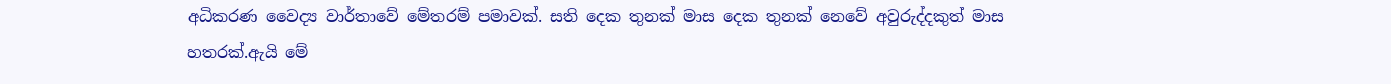අධිකරණ වෛද්‍ය වාර්තාවේ මේතරම් පමාවක්. සති දෙක තුනක් මාස දෙක තුනක් නෙවේ අවුරුද්දකුත් මාස හතරක්.ඇයි මේ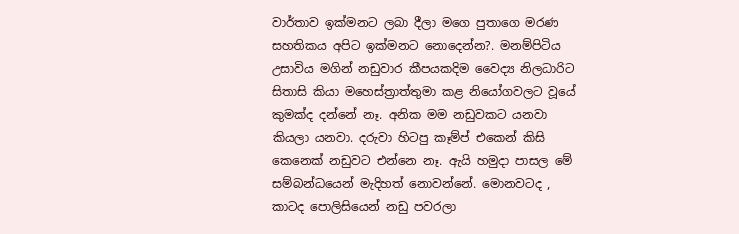වාර්තාව ඉක්මනට ලබා දීලා මගෙ පුතාගෙ මරණ සහතිකය අපිට ඉක්මනට නොදෙන්න?. මනම්පිටිය උසාවිය මගින් නඩුවාර කීපයකදිම වෛද්‍ය නිලධාරිට සිතාසි කියා මහෙස්ත්‍රාත්තුමා කළ නියෝගවලට වූයේ කුමක්ද දන්නේ නෑ. අනික මම නඩුවකට යනවා කියලා යනවා. දරුවා හිටපු කෑම්ප් එකෙන් කිසි කෙනෙක් නඩුවට එන්නෙ නෑ. ඇයි හමුදා පාසල මේ සම්බන්ධයෙන් මැදිහත් නොවන්නේ. මොනවටද , කාටද පොලිසියෙන් නඩු පවරලා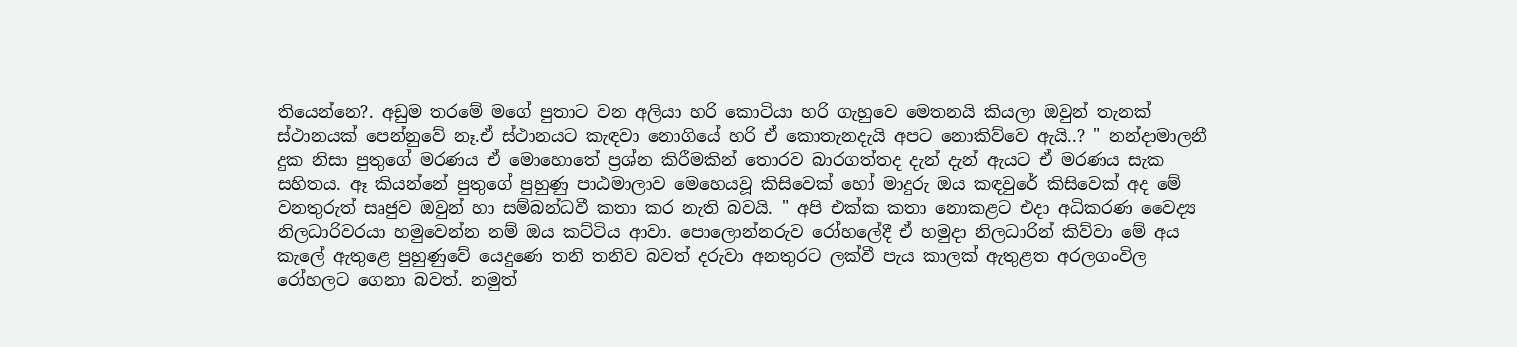තියෙන්නෙ?. අඩුම තරමේ මගේ පුතාට වන අලියා හරි කොටියා හරි ගැහුවෙ මෙතනයි කියලා ඔවුන් තැනක් ස්ථානයක් පෙන්නුවේ නෑ.ඒ ස්ථානයට කැඳවා නොගියේ හරි ඒ කොතැනදැයි අපට නොකිව්වෙ ඇයි..? " නන්දාමාලනී දුක නිසා පුතුගේ මරණය ඒ මොහොතේ ප්‍රශ්න කිරීමකින් තොරව බාරගත්තද දැන් දැන් ඇයට ඒ මරණය සැක සහිතය. ඈ කියන්නේ පුතුගේ පුහුණු පාඨමාලාව මෙහෙයවූ කිසිවෙක් හෝ මාදුරු ඔය කඳවුරේ කිසිවෙක් අද මේ වනතුරුත් සෘජුව ඔවුන් හා සම්බන්ධවී කතා කර නැති බවයි. " අපි එක්ක කතා නොකළට එදා අධිකරණ වෛද්‍ය නිලධාරිවරයා හමුවෙන්න නම් ඔය කට්ටිය ආවා. පොලොන්නරුව රෝහලේදී ඒ හමුදා නිලධාරින් කිව්වා මේ අය කැලේ ඇතුළෙ පුහුණුවේ යෙදුණෙ තනි තනිව බවත් දරුවා අනතුරට ලක්වී පැය කාලක් ඇතුළත අරලගංවිල රෝහලට ගෙනා බවත්. නමුත්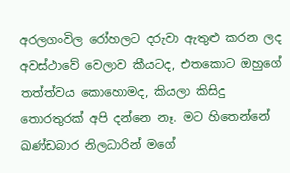අරලගංවිල රෝහලට දරුවා ඇතුළු කරන ලද අවස්ථාවේ වෙලාව කීයටද, එතකොට ඔහුගේ තත්ත්වය කොහොමද, කියලා කිසිදු තොරතුරක් අපි දන්නෙ නෑ. මට හිතෙන්නේ ඛණ්ඩබාර නිලධාරින් මගේ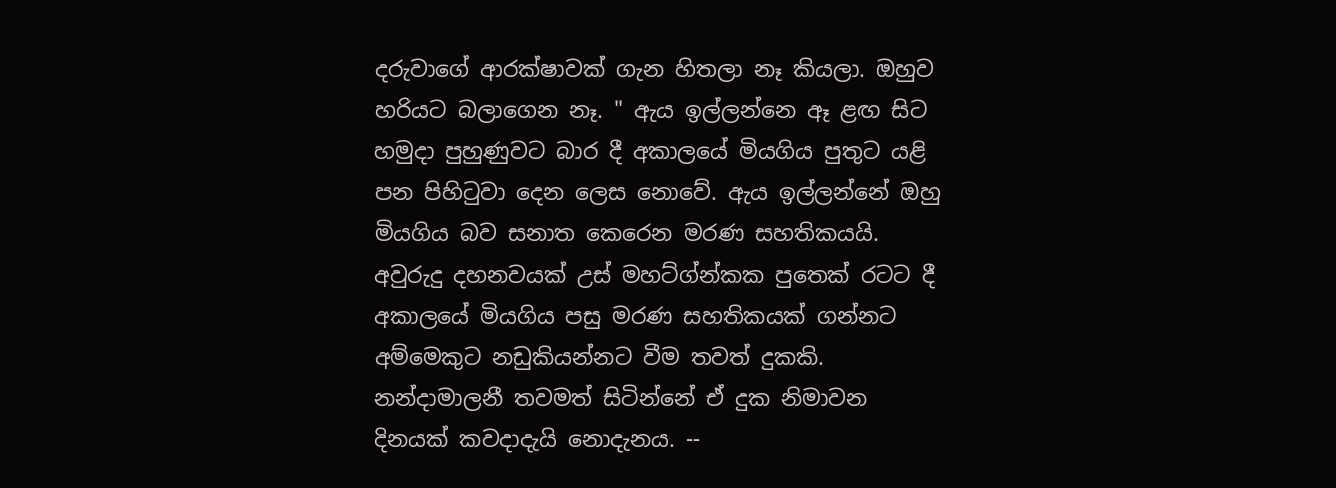දරුවාගේ ආරක්ෂාවක් ගැන හිතලා නෑ කියලා. ඔහුව හරියට බලාගෙන නෑ. " ඇය ඉල්ලන්නෙ ඈ ළඟ සිට හමුදා පුහුණුවට බාර දී අකාලයේ මියගිය පුතුට යළි පන පිහිටුවා දෙන ලෙස නොවේ. ඇය ඉල්ලන්නේ ඔහු මියගිය බව සනාත කෙරෙන මරණ සහතිකයයි. අවුරුදු දහනවයක් උස් මහට්ග්න්කක පුතෙක් රටට දී අකාලයේ මියගිය පසු මරණ සහතිකයක් ගන්නට අම්මෙකුට නඩුකියන්නට වීම තවත් දුකකි. නන්දාමාලනී තවමත් සිටින්නේ ඒ දුක නිමාවන දිනයක් කවදාදැයි නොදැනය. --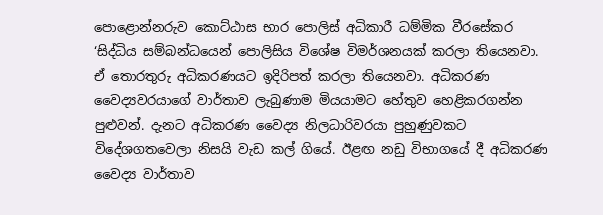පොළොන්නරුව කොට්ඨාස භාර පොලිස් අධිකාරී ධම්මික වීරසේකර ‘සිද්ධිය සම්බන්ධයෙන් පොලිසිය විශේෂ විමර්ශනයක් කරලා තියෙනවා. ඒ තොරතුරු අධිකරණයට ඉදිරිපත් කරලා තියෙනවා. අධිකරණ වෛද්‍යවරයාගේ වාර්තාව ලැබුණාම මියයාමට හේතුව හෙළිකරගන්න පුළුවන්. දැනට අධිකරණ වෛද්‍ය නිලධාරිවරයා පුහුණුවකට විදේශගතවෙලා නිසයි වැඩ කල් ගියේ. ඊළඟ නඩු විභාගයේ දී අධිකරණ වෛද්‍ය වාර්තාව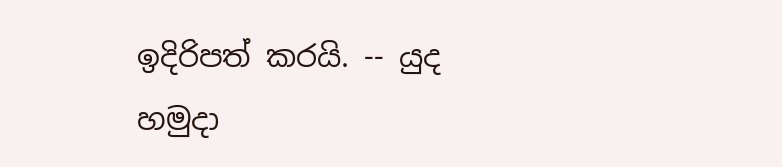ඉදිරිපත් කරයි. -- යුද හමුදා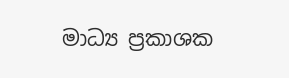මාධ්‍ය ප්‍රකාශක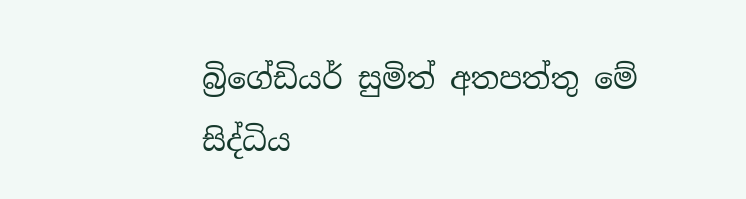බ්‍රිගේඩියර් සුමිත් අතපත්තු මේ සිද්ධිය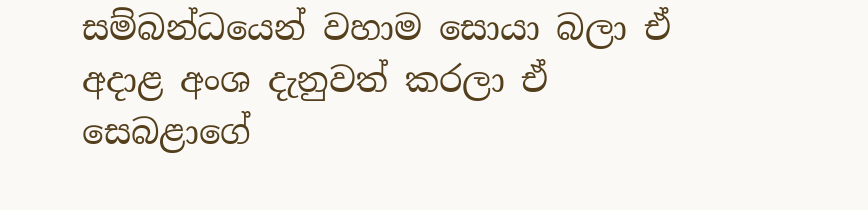සම්බන්ධයෙන් වහාම සොයා බලා ඒ අදාළ අංශ දැනුවත් කරලා ඒ සෙබළාගේ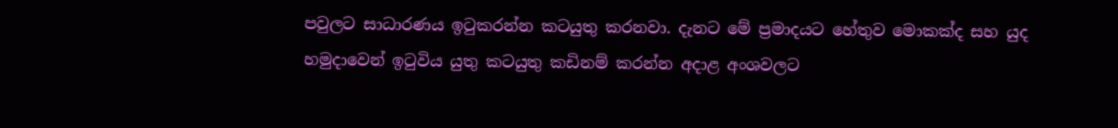පවුලට සාධාරණය ඉටුකරන්න කටයුතු කරනවා. දැනට මේ ප්‍රමාදයට හේතුව මොකක්ද සහ යුද හමුදාවෙන් ඉටුවිය යුතු කටයුතු කඩිනම් කරන්න අදාළ අංශවලට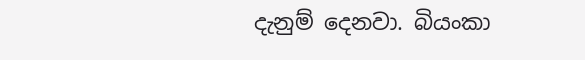දැනුම් දෙනවා. බියංකා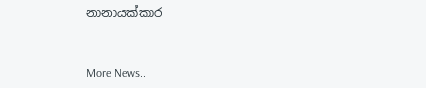නානායක්කාර


More News..